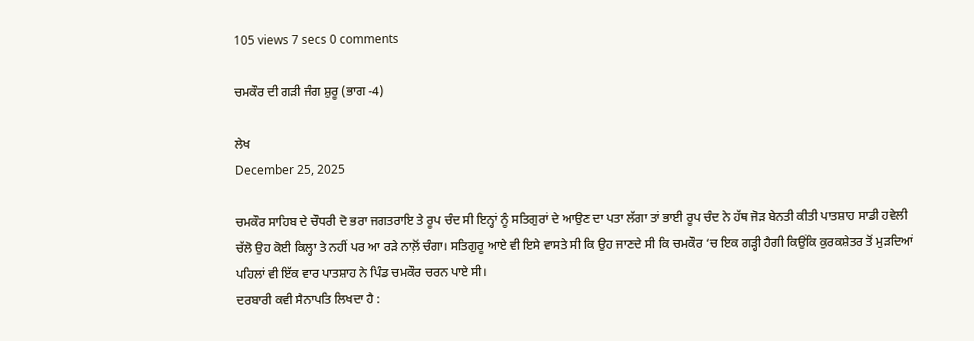105 views 7 secs 0 comments

ਚਮਕੌਰ ਦੀ ਗੜੀ ਜੰਗ ਸ਼ੁਰੂ (ਭਾਗ -4)

ਲੇਖ
December 25, 2025

ਚਮਕੌਰ ਸਾਹਿਬ ਦੇ ਚੌਧਰੀ ਦੋ ਭਰਾ ਜਗਤਰਾਇ ਤੇ ਰੂਪ ਚੰਦ ਸੀ ਇਨ੍ਹਾਂ ਨੂੰ ਸਤਿਗੁਰਾਂ ਦੇ ਆਉਣ ਦਾ ਪਤਾ ਲੱਗਾ ਤਾਂ ਭਾਈ ਰੂਪ ਚੰਦ ਨੇ ਹੱਥ ਜੋੜ ਬੇਨਤੀ ਕੀਤੀ ਪਾਤਸ਼ਾਹ ਸਾਡੀ ਹਵੇਲੀ ਚੱਲੋ ਉਹ ਕੋਈ ਕਿਲ੍ਹਾ ਤੇ ਨਹੀਂ ਪਰ ਆ ਰੜੇ ਨਾਲ਼ੋਂ ਚੰਗਾ। ਸਤਿਗੁਰੂ ਆਏ ਵੀ ਇਸੇ ਵਾਸਤੇ ਸੀ ਕਿ ਉਹ ਜਾਣਦੇ ਸੀ ਕਿ ਚਮਕੌਰ ‘ਚ ਇਕ ਗੜ੍ਹੀ ਹੈਗੀ ਕਿਉਂਕਿ ਕੁਰਕਸ਼ੇਤਰ ਤੋਂ ਮੁੜਦਿਆਂ ਪਹਿਲਾਂ ਵੀ ਇੱਕ ਵਾਰ ਪਾਤਸ਼ਾਹ ਨੇ ਪਿੰਡ ਚਮਕੌਰ ਚਰਨ ਪਾਏ ਸੀ।
ਦਰਬਾਰੀ ਕਵੀ ਸੈਨਾਪਤਿ ਲਿਖਦਾ ਹੈ :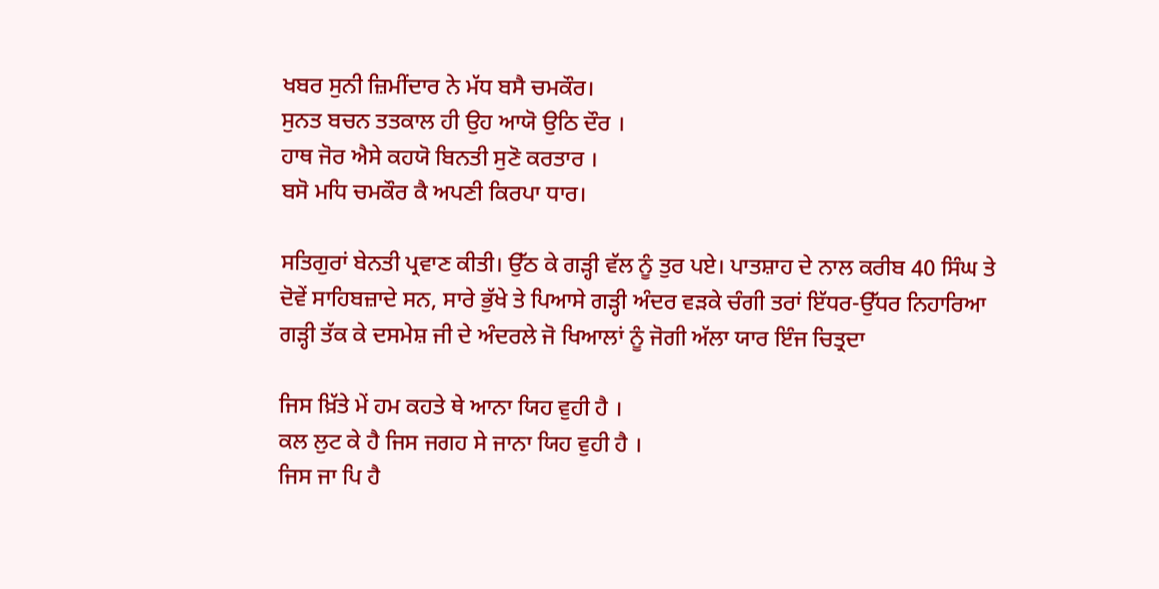ਖਬਰ ਸੁਨੀ ਜ਼ਿਮੀਂਦਾਰ ਨੇ ਮੱਧ ਬਸੈ ਚਮਕੌਰ।
ਸੁਨਤ ਬਚਨ ਤਤਕਾਲ ਹੀ ਉਹ ਆਯੋ ਉਠਿ ਦੌਰ ।
ਹਾਥ ਜੋਰ ਐਸੇ ਕਹਯੋ ਬਿਨਤੀ ਸੁਣੋ ਕਰਤਾਰ ।
ਬਸੋ ਮਧਿ ਚਮਕੌਰ ਕੈ ਅਪਣੀ ਕਿਰਪਾ ਧਾਰ।

ਸਤਿਗੁਰਾਂ ਬੇਨਤੀ ਪ੍ਰਵਾਣ ਕੀਤੀ। ਉੱਠ ਕੇ ਗੜ੍ਹੀ ਵੱਲ ਨੂੰ ਤੁਰ ਪਏ। ਪਾਤਸ਼ਾਹ ਦੇ ਨਾਲ ਕਰੀਬ 40 ਸਿੰਘ ਤੇ ਦੋਵੇਂ ਸਾਹਿਬਜ਼ਾਦੇ ਸਨ, ਸਾਰੇ ਭੁੱਖੇ ਤੇ ਪਿਆਸੇ ਗੜ੍ਹੀ ਅੰਦਰ ਵੜਕੇ ਚੰਗੀ ਤਰਾਂ ਇੱਧਰ-ਉੱਧਰ ਨਿਹਾਰਿਆ ਗੜ੍ਹੀ ਤੱਕ ਕੇ ਦਸਮੇਸ਼ ਜੀ ਦੇ ਅੰਦਰਲੇ ਜੋ ਖਿਆਲਾਂ ਨੂੰ ਜੋਗੀ ਅੱਲਾ ਯਾਰ ਇੰਜ ਚਿਤ੍ਰਦਾ

ਜਿਸ ਖ਼ਿੱਤੇ ਮੇਂ ਹਮ ਕਹਤੇ ਥੇ ਆਨਾ ਯਿਹ ਵੁਹੀ ਹੈ ।
ਕਲ ਲੁਟ ਕੇ ਹੈ ਜਿਸ ਜਗਹ ਸੇ ਜਾਨਾ ਯਿਹ ਵੁਹੀ ਹੈ ।
ਜਿਸ ਜਾ ਪਿ ਹੈ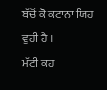ਬੱਚੋਂ ਕੋ ਕਟਾਨਾ ਯਿਹ ਵੁਹੀ ਹੈ ।
ਮੱਟੀ ਕਹ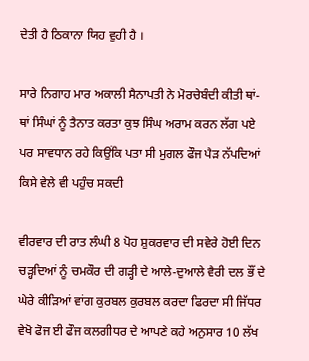ਦੇਤੀ ਹੈ ਠਿਕਾਨਾ ਯਿਹ ਵੁਹੀ ਹੈ ।

ਸਾਰੇ ਨਿਗਾਹ ਮਾਰ ਅਕਾਲੀ ਸੈਨਾਪਤੀ ਨੇ ਮੋਰਚੇਬੰਦੀ ਕੀਤੀ ਥਾਂ-ਥਾਂ ਸਿੰਘਾਂ ਨੂੰ ਤੈਨਾਤ ਕਰਤਾ ਕੁਝ ਸਿੰਘ ਅਰਾਮ ਕਰਨ ਲੱਗ ਪਏ ਪਰ ਸਾਵਧਾਨ ਰਹੇ ਕਿਉਂਕਿ ਪਤਾ ਸੀ ਮੁਗਲ ਫੌਜ ਪੈੜ ਨੱਪਦਿਆਂ ਕਿਸੇ ਵੇਲੇ ਵੀ ਪਹੁੰਚ ਸਕਦੀ

ਵੀਰਵਾਰ ਦੀ ਰਾਤ ਲੰਘੀ 8 ਪੋਹ ਸ਼ੁਕਰਵਾਰ ਦੀ ਸਵੇਰੇ ਹੋਈ ਦਿਨ ਚੜ੍ਹਦਿਆਂ ਨੂੰ ਚਮਕੌਰ ਦੀ ਗੜ੍ਹੀ ਦੇ ਆਲੇ-ਦੁਆਲੇ ਵੈਰੀ ਦਲ ਭੌਂ ਦੇ ਘੇਰੇ ਕੀੜਿਆਂ ਵਾਂਗ ਕੁਰਬਲ ਕੁਰਬਲ ਕਰਦਾ ਫਿਰਦਾ ਸੀ ਜਿੱਧਰ ਵੇਖੋ ਫੋਜ ਈ ਫੌਜ ਕਲਗੀਧਰ ਦੇ ਆਪਣੇ ਕਹੇ ਅਨੁਸਾਰ 10 ਲੱਖ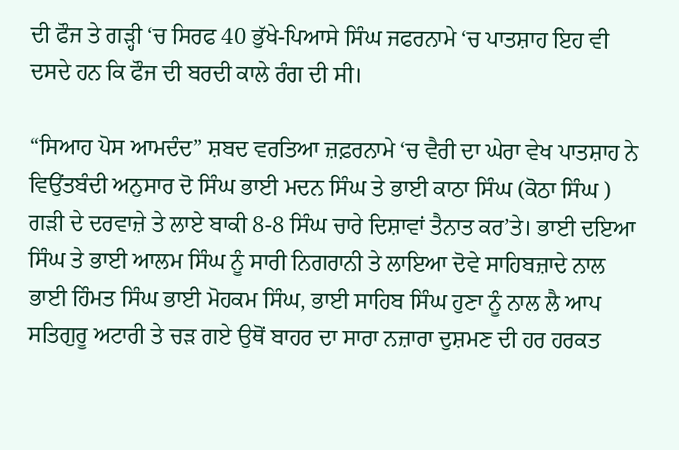ਦੀ ਫੌਜ ਤੇ ਗੜ੍ਹੀ ‘ਚ ਸਿਰਫ 40 ਭੁੱਖੇ-ਪਿਆਸੇ ਸਿੰਘ ਜਫਰਨਾਮੇ ‘ਚ ਪਾਤਸ਼ਾਹ ਇਹ ਵੀ ਦਸਦੇ ਹਨ ਕਿ ਫੌਜ ਦੀ ਬਰਦੀ ਕਾਲੇ ਰੰਗ ਦੀ ਸੀ।

“ਸਿਆਹ ਪੋਸ ਆਮਦੰਦ” ਸ਼ਬਦ ਵਰਤਿਆ ਜ਼ਫ਼ਰਨਾਮੇ ‘ਚ ਵੈਰੀ ਦਾ ਘੇਰਾ ਵੇਖ ਪਾਤਸ਼ਾਹ ਨੇ ਵਿਉਂਤਬੰਦੀ ਅਨੁਸਾਰ ਦੋ ਸਿੰਘ ਭਾਈ ਮਦਨ ਸਿੰਘ ਤੇ ਭਾਈ ਕਾਠਾ ਸਿੰਘ (ਕੋਠਾ ਸਿੰਘ ) ਗੜੀ ਦੇ ਦਰਵਾਜ਼ੇ ਤੇ ਲਾਏ ਬਾਕੀ 8-8 ਸਿੰਘ ਚਾਰੇ ਦਿਸ਼ਾਵਾਂ ਤੈਨਾਤ ਕਰ’ਤੇ। ਭਾਈ ਦਇਆ ਸਿੰਘ ਤੇ ਭਾਈ ਆਲਮ ਸਿੰਘ ਨੂੰ ਸਾਰੀ ਨਿਗਰਾਨੀ ਤੇ ਲਾਇਆ ਦੋਵੇ ਸਾਹਿਬਜ਼ਾਦੇ ਨਾਲ ਭਾਈ ਹਿੰਮਤ ਸਿੰਘ ਭਾਈ ਮੋਹਕਮ ਸਿੰਘ, ਭਾਈ ਸਾਹਿਬ ਸਿੰਘ ਹੁਣਾ ਨੂੰ ਨਾਲ ਲੈ ਆਪ ਸਤਿਗੁਰੂ ਅਟਾਰੀ ਤੇ ਚੜ ਗਏ ਉਥੋਂ ਬਾਹਰ ਦਾ ਸਾਰਾ ਨਜ਼ਾਰਾ ਦੁਸ਼ਮਣ ਦੀ ਹਰ ਹਰਕਤ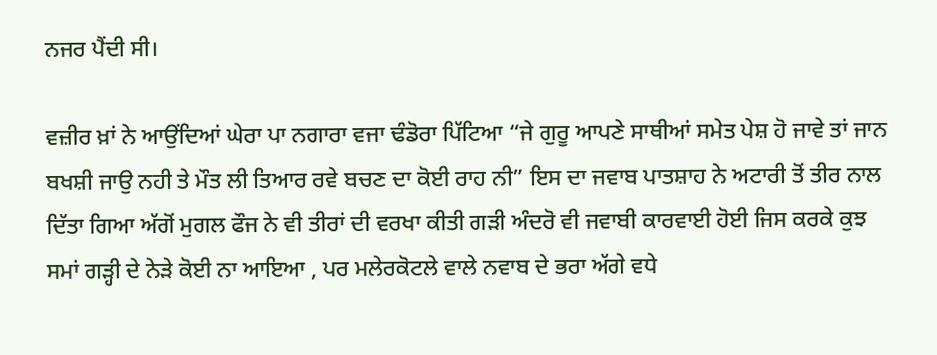ਨਜਰ ਪੈਂਦੀ ਸੀ।

ਵਜ਼ੀਰ ਖ਼ਾਂ ਨੇ ਆਉਂਦਿਆਂ ਘੇਰਾ ਪਾ ਨਗਾਰਾ ਵਜਾ ਢੰਡੋਰਾ ਪਿੱਟਿਆ “ਜੇ ਗੁਰੂ ਆਪਣੇ ਸਾਥੀਆਂ ਸਮੇਤ ਪੇਸ਼ ਹੋ ਜਾਵੇ ਤਾਂ ਜਾਨ ਬਖਸ਼ੀ ਜਾਉ ਨਹੀ ਤੇ ਮੌਤ ਲੀ ਤਿਆਰ ਰਵੇ ਬਚਣ ਦਾ ਕੋਈ ਰਾਹ ਨੀ” ਇਸ ਦਾ ਜਵਾਬ ਪਾਤਸ਼ਾਹ ਨੇ ਅਟਾਰੀ ਤੋਂ ਤੀਰ ਨਾਲ ਦਿੱਤਾ ਗਿਆ ਅੱਗੋਂ ਮੁਗਲ ਫੌਜ ਨੇ ਵੀ ਤੀਰਾਂ ਦੀ ਵਰਖਾ ਕੀਤੀ ਗੜੀ ਅੰਦਰੋ ਵੀ ਜਵਾਬੀ ਕਾਰਵਾਈ ਹੋਈ ਜਿਸ ਕਰਕੇ ਕੁਝ ਸਮਾਂ ਗੜ੍ਹੀ ਦੇ ਨੇੜੇ ਕੋਈ ਨਾ ਆਇਆ , ਪਰ ਮਲੇਰਕੋਟਲੇ ਵਾਲੇ ਨਵਾਬ ਦੇ ਭਰਾ ਅੱਗੇ ਵਧੇ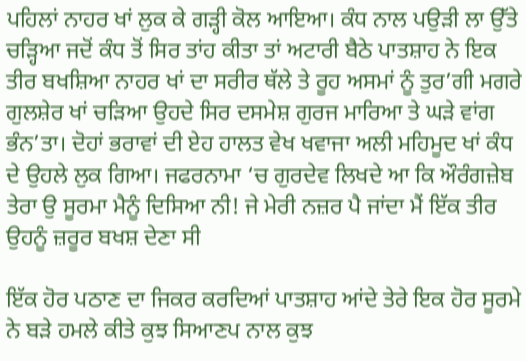ਪਹਿਲਾਂ ਨਾਹਰ ਖਾਂ ਲੁਕ ਕੇ ਗੜ੍ਹੀ ਕੋਲ ਆਇਆ। ਕੰਧ ਨਾਲ ਪਉੜੀ ਲਾ ਉੱਤੇ ਚੜ੍ਹਿਆ ਜਦੋਂ ਕੰਧ ਤੋਂ ਸਿਰ ਤਾਂਹ ਕੀਤਾ ਤਾਂ ਅਟਾਰੀ ਬੈਠੇ ਪਾਤਸ਼ਾਹ ਨੇ ਇਕ ਤੀਰ ਬਖਸ਼ਿਆ ਨਾਹਰ ਖਾਂ ਦਾ ਸਰੀਰ ਥੱਲੇ ਤੇ ਰੂਹ ਅਸਮਾਂ ਨੂੰ ਤੁਰ’ਗੀ ਮਗਰੇ ਗੁਲਸ਼ੇਰ ਖਾਂ ਚੜਿਆ ਉਹਦੇ ਸਿਰ ਦਸਮੇਸ਼ ਗੁਰਜ ਮਾਰਿਆ ਤੇ ਘੜੇ ਵਾਂਗ ਭੰਨ’ਤਾ। ਦੋਹਾਂ ਭਰਾਵਾਂ ਦੀ ਏਹ ਹਾਲਤ ਵੇਖ ਖਵਾਜਾ ਅਲੀ ਮਹਿਮੂਦ ਖਾਂ ਕੰਧ ਦੇ ਉਹਲੇ ਲੁਕ ਗਿਆ। ਜਫਰਨਾਮਾ ‘ਚ ਗੁਰਦੇਵ ਲਿਖਦੇ ਆ ਕਿ ਔਰੰਗਜ਼ੇਬ ਤੇਰਾ ਉ ਸੂਰਮਾ ਮੈਨੂੰ ਦਿਸਿਆ ਨੀ! ਜੇ ਮੇਰੀ ਨਜ਼ਰ ਪੈ ਜਾਂਦਾ ਮੈਂ ਇੱਕ ਤੀਰ ਉਹਨੂੰ ਜ਼ਰੂਰ ਬਖਸ਼ ਦੇਣਾ ਸੀ

ਇੱਕ ਹੋਰ ਪਠਾਣ ਦਾ ਜਿਕਰ ਕਰਦਿਆਂ ਪਾਤਸ਼ਾਹ ਆਂਦੇ ਤੇਰੇ ਇਕ ਹੋਰ ਸੂਰਮੇ ਨੇ ਬੜੇ ਹਮਲੇ ਕੀਤੇ ਕੁਝ ਸਿਆਣਪ ਨਾਲ ਕੁਝ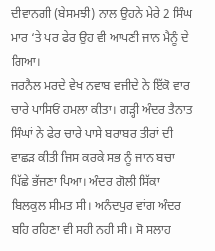ਦੀਵਾਨਗੀ (ਬੇਸਮਝੀ) ਨਾਲ ਉਹਨੇ ਮੇਰੇ 2 ਸਿੰਘ ਮਾਰ ‘ਤੇ ਪਰ ਫੇਰ ਉਹ ਵੀ ਆਪਣੀ ਜਾਨ ਮੈਨੂੰ ਦੇ ਗਿਆ।
ਜਰਨੈਲ ਮਰਦੇ ਵੇਖ ਨਵਾਬ ਵਜੀਦੇ ਨੇ ਇੱਕੋ ਵਾਰ ਚਾਰੇ ਪਾਸਿਓਂ ਹਮਲਾ ਕੀਤਾ। ਗੜ੍ਹੀ ਅੰਦਰ ਤੈਨਾਤ ਸਿੰਘਾਂ ਨੇ ਫੇਰ ਚਾਰੇ ਪਾਸੇ ਬਰਾਬਰ ਤੀਰਾਂ ਦੀ ਵਾਛੜ ਕੀਤੀ ਜਿਸ ਕਰਕੇ ਸਭ ਨੂੰ ਜਾਨ ਬਚਾ ਪਿੱਛੇ ਭੱਜਣਾ ਪਿਆ। ਅੰਦਰ ਗੋਲੀ ਸਿੱਕਾ ਬਿਲਕੁਲ ਸੀਮਤ ਸੀ। ਅਨੰਦਪੁਰ ਵਾਂਗ ਅੰਦਰ ਬਹਿ ਰਹਿਣਾ ਵੀ ਸਹੀ ਨਹੀ ਸੀ। ਸੋ ਸਲਾਹ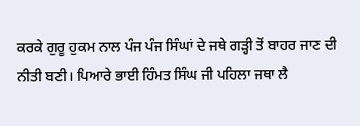ਕਰਕੇ ਗੁਰੂ ਹੁਕਮ ਨਾਲ ਪੰਜ ਪੰਜ ਸਿੰਘਾਂ ਦੇ ਜਥੇ ਗੜ੍ਹੀ ਤੋਂ ਬਾਹਰ ਜਾਣ ਦੀ ਨੀਤੀ ਬਣੀ। ਪਿਆਰੇ ਭਾਈ ਹਿੰਮਤ ਸਿੰਘ ਜੀ ਪਹਿਲਾ ਜਥਾ ਲੈ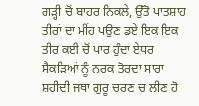ਗੜ੍ਹੀ ਚੋਂ ਬਾਹਰ ਨਿਕਲੇ, ਉੱਤੋ ਪਾਤਸ਼ਾਹ ਤੀਰਾਂ ਦਾ ਮੀਂਹ ਪਉਣ ਡਏ ਇਕ ਇਕ ਤੀਰ ਕਈ ਚੋਂ ਪਾਰ ਹੁੰਦਾ ਏਧਰ ਸੈਕੜਿਆਂ ਨੂੰ ਨਰਕ ਤੋਰਦਾ ਸਾਰਾ ਸ਼ਹੀਦੀ ਜਥਾ ਗੁਰੂ ਚਰਣ ਚ ਲੀਣ ਹੋ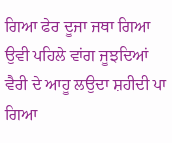ਗਿਆ ਫੇਰ ਦੂਜਾ ਜਥਾ ਗਿਆ ਉਵੀ ਪਹਿਲੇ ਵਾਂਗ ਜੂਝਦਿਆਂ ਵੈਰੀ ਦੇ ਆਹੂ ਲਉਦਾ ਸ਼ਹੀਦੀ ਪਾ ਗਿਆ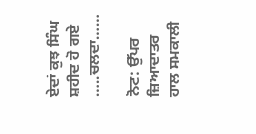ਏਦਾਂ ਕੁਝ ਸਿੰਘ ਸ਼ਹੀਦ ਹੋ ਗਏ
…..ਚਲਦਾ……

ਨੋਟ: ਉੱਪਰ ਜ਼ਿਆਦਾਤਰ ਹਾਲ ਸਮਕਾਲੀ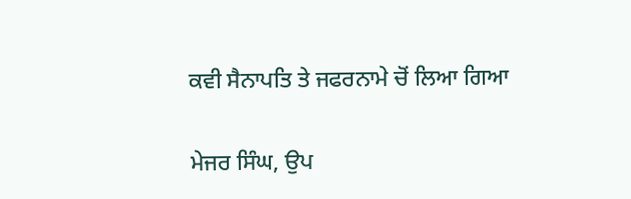ਕਵੀ ਸੈਨਾਪਤਿ ਤੇ ਜਫਰਨਾਮੇ ਚੋਂ ਲਿਆ ਗਿਆ

ਮੇਜਰ ਸਿੰਘ, ਉਪ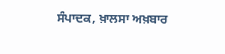ਸੰਪਾਦਕ, ਖ਼ਾਲਸਾ ਅਖ਼ਬਾਰ